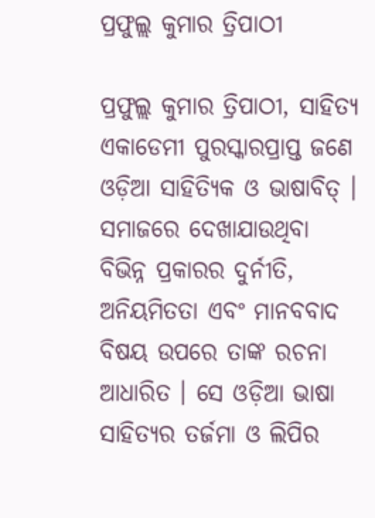ପ୍ରଫୁଲ୍ଲ କୁମାର ତ୍ରିପାଠୀ

ପ୍ରଫୁଲ୍ଲ କୁମାର ତ୍ରିପାଠୀ, ସାହିତ୍ୟ ଏକାଡେମୀ ପୁରସ୍କାରପ୍ରାପ୍ତ ଜଣେ ଓଡ଼ିଆ ସାହିତ୍ୟିକ ଓ ଭାଷାବିତ୍ । ସମାଜରେ ଦେଖାଯାଉଥିବା ବିଭିନ୍ନ ପ୍ରକାରର ଦୁର୍ନୀତି, ଅନିୟମିତତା ଏବଂ ମାନବବାଦ ବିଷୟ ଉପରେ ତାଙ୍କ ରଚନା ଆଧାରିତ । ସେ ଓଡ଼ିଆ ଭାଷା ସାହିତ୍ୟର ତର୍ଜମା ଓ ଲିପିର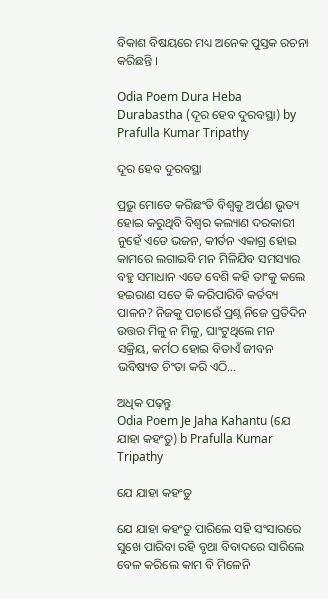ବିକାଶ ବିଷୟରେ ମଧ୍ୟ ଅନେକ ପୁସ୍ତକ ରଚନା କରିଛନ୍ତି ।

Odia Poem Dura Heba Durabastha (ଦୂର ହେବ ଦୁରବସ୍ଥା) by Prafulla Kumar Tripathy

ଦୂର ହେବ ଦୁରବସ୍ଥା

ପ୍ରଭୁ ମୋତେ କରିଛଂତି ବିଶ୍ୱକୁ ଅର୍ପଣ ଭୃତ୍ୟ ହୋଇ କରୁଥିବି ବିଶ୍ୱର କଲ୍ୟାଣ ଦରକାରୀ ନୁହେଁ ଏତେ ଭଜନ, କୀର୍ତନ ଏକାଗ୍ର ହୋଇ କାମରେ ଲଗାଇବି ମନ ମିଳିଯିବ ସମସ୍ୟାର ବହୁ ସମାଧାନ ଏତେ ବେଶି କହି ତାଂକୁ କଲେ ହଇରାଣ ସତେ କି କରିପାରିବି କର୍ତବ୍ୟ ପାଳନ? ନିଜକୁ ପଚାରେଁ ପ୍ରଶ୍ନ ନିଜେ ପ୍ରତିଦିନ ଉତ୍ତର ମିଳୁ ନ ମିଳୁ, ଘାଂଟୁଥିଲେ ମନ ସକ୍ରିୟ, କର୍ମଠ ହୋଇ ବିତାଏଁ ଜୀବନ ଭବିଷ୍ୟତ ଚିଂତା କରି ଏଠି…

ଅଧିକ ପଢ଼ନ୍ତୁ
Odia Poem Je Jaha Kahantu (ଯେ ଯାହା କହଂତୁ) b Prafulla Kumar Tripathy

ଯେ ଯାହା କହଂତୁ

ଯେ ଯାହା କହଂତୁ ପାରିଲେ ସହି ସଂସାରରେ ସୁଖେ ପାରିବା ରହି ବୃଥା ବିବାଦରେ ସାରିଲେ ବେଳ କରିଲେ କାମ ବି ମିଳେନି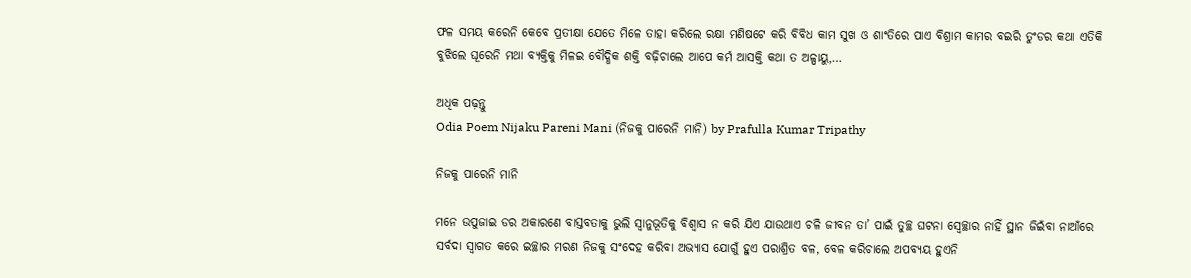ଫଳ ସମୟ କରେନି କେବେ ପ୍ରତୀକ୍ଷା ଯେତେ ମିଳେ ତାହା କରିଲେ ରକ୍ଷା ମଣିଷଟେ କରି ବିବିଧ କାମ ସୁଖ ଓ ଶାଂତିରେ ପାଏ ବିଶ୍ରାମ କାମର ବଇରି ତୁଂଡର କଥା ଏତିକି ବୁଝିଲେ ଘୂରେନି ମଥା ବ୍ୟକ୍ତିକୁ ମିଳଇ ବୌଦ୍ଧିକ ଶକ୍ତି ବଢ଼ିଚାଲେ ଆପେ କର୍ମ ଆସକ୍ତି କଥା ତ ଅଳ୍ପାୟୁ,…

ଅଧିକ ପଢ଼ନ୍ତୁ
Odia Poem Nijaku Pareni Mani (ନିଜକୁ ପାରେନି ମାନି) by Prafulla Kumar Tripathy

ନିଜକୁ ପାରେନି ମାନି

ମନେ ଉପୁଜାଇ ଡର ଅକାରଣେ ବାସ୍ତବତାକୁ ଭୁଲି ସ୍ୱାନୁଭୂତିକୁ ବିଶ୍ୱାସ ନ କରି ଯିଏ ଯାଉଥାଏ ଚଳି ଜୀବନ ତା’ ପାଇଁ ତୁଚ୍ଛ ଘଟନା ସ୍ୱେଚ୍ଛାର ନାହିଁ ସ୍ଥାନ ଜିଇଁବା ନାଆଁରେ ସର୍ବଦା ସ୍ୱାଗତ କରେ ଇଚ୍ଛାର ମରଣ ନିଜକୁ ସଂଦେହ କରିବା ଅଭ୍ୟାସ ଯୋଗୁଁ ହୁଏ ପରାଶ୍ରିତ ବଳ, ବେଳ କରିଚାଲେ ଅପବ୍ୟୟ ହୁଏନି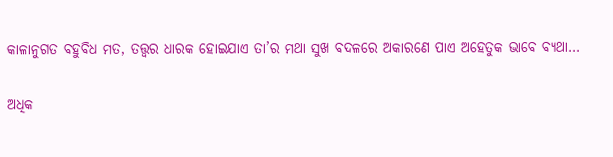କାଳାନୁଗତ ବହୁବିଧ ମତ, ତତ୍ତ୍ୱର ଧାରକ ହୋଇଯାଏ ତା’ର ମଥା ସୁଖ ବଦଳରେ ଅକାରଣେ ପାଏ ଅହେତୁକ ଭାବେ ବ୍ୟଥା…

ଅଧିକ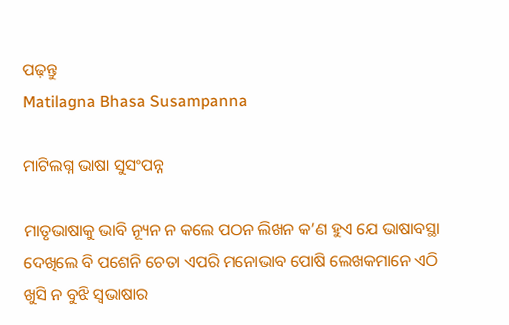ପଢ଼ନ୍ତୁ
Matilagna Bhasa Susampanna

ମାଟିଲଗ୍ନ ଭାଷା ସୁସଂପନ୍ନ

ମାତୃଭାଷାକୁ ଭାବି ନ୍ୟୂନ ନ କଲେ ପଠନ ଲିଖନ କ’ଣ ହୁଏ ଯେ ଭାଷାବସ୍ଥା ଦେଖିଲେ ବି ପଶେନି ଚେତା ଏପରି ମନୋଭାବ ପୋଷି ଲେଖକମାନେ ଏଠି ଖୁସି ନ ବୁଝି ସ୍ୱଭାଷାର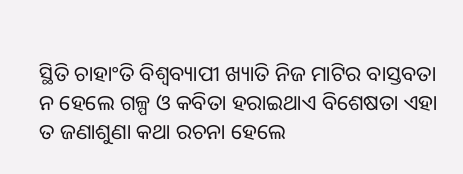ସ୍ଥିତି ଚାହାଂତି ବିଶ୍ୱବ୍ୟାପୀ ଖ୍ୟାତି ନିଜ ମାଟିର ବାସ୍ତବତା ନ ହେଲେ ଗଳ୍ପ ଓ କବିତା ହରାଇଥାଏ ବିଶେଷତା ଏହା ତ ଜଣାଶୁଣା କଥା ରଚନା ହେଲେ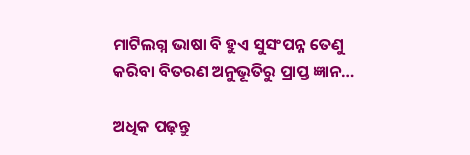ମାଟିଲଗ୍ନ ଭାଷା ବି ହୁଏ ସୁସଂପନ୍ନ ତେଣୁ କରିବା ବିତରଣ ଅନୁଭୂତିରୁ ପ୍ରାପ୍ତ ଜ୍ଞାନ…

ଅଧିକ ପଢ଼ନ୍ତୁ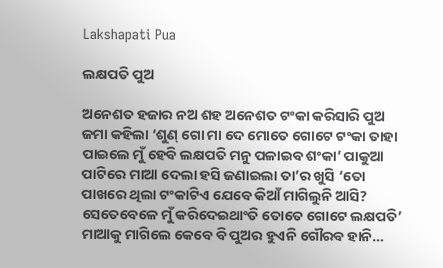Lakshapati Pua

ଲକ୍ଷପତି ପୁଅ

ଅନେଶତ ହଜାର ନଅ ଶହ ଅନେଶତ ଟଂକା କରିସାରି ପୁଅ ଜମା କହିଲା ‘ଶୁଣ୍‌ ଗୋ ମା ଦେ ମୋତେ ଗୋଟେ ଟଂକା ତାହା ପାଇଲେ ମୁଁ ହେବି ଲକ୍ଷପତି ମନୁ ପଳାଇବ ଶଂକା’ ପାକୁଆ ପାଟିରେ ମାଆ ଦେଲା ହସି ଜଣାଇଲା ତା’ର ଖୁସି ‘ତୋ ପାଖରେ ଥିଲା ଟଂକାଟିଏ ଯେବେ କିଆଁ ମାଗିଲୁନି ଆସି? ସେତେବେଳେ ମୁଁ କରିଦେଇଥାଂତି ତୋତେ ଗୋଟେ ଲକ୍ଷପତି’ ମାଆକୁ ମାଗିଲେ କେବେ ବି ପୁଅର ହୁଏନି ଗୌରବ ହାନି…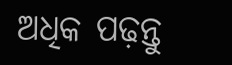ଅଧିକ ପଢ଼ନ୍ତୁ